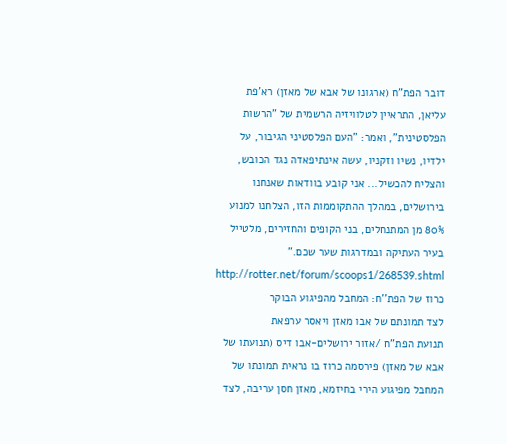דובר הפת"ח (ארגונו של אבא של מאזן) רא'פת עליאן, התראיין לטלוויזיה הרשמית של "הרשות הפלסטינית", ואמר: "העם הפלסטיני הגיבור, על ילדיו, נשיו וזקניו, עשה אינתיפאדה נגד הכובש, והצליח להכשיל... אני קובע בוודאות שאנחנו בירושלים, במהלך ההתקוממות הזו, הצלחנו למנוע 80% מן המתנחלים, בני הקופים והחזירים, מלטייל בעיר העתיקה ובמדרגות שער שכם."
http://rotter.net/forum/scoops1/268539.shtml
כרוז של הפת''ח: המחבל מהפיגוע הבוקר
לצד תמונתם של אבו מאזן ויאסר ערפאת
תנועת הפת"ח /אזור ירושלים-אבו דיס (תנועתו של אבא של מאזן) פירסמה כרוז בו נראית תמונתו של המחבל מפיגוע הירי בחיזמא, מאזן חסן עריבה, לצד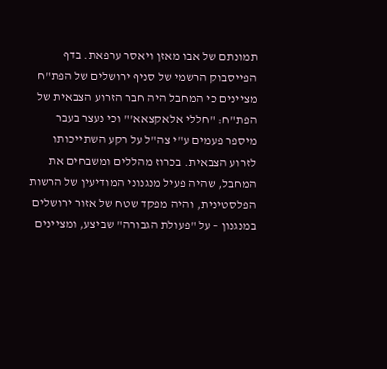תמונתם של אבו מאזן ויאסר ערפאת. בדף הפייסבוק הרשמי של סניף ירושלים של הפת"ח מציינים כי המחבל היה חבר הזרוע הצבאית של הפת"ח: "חללי אלאקצאא'" וכי נעצר בעבר מיספר פעמים ע"י צה"ל על רקע השתייכותו לזרוע הצבאית. בכרוז מהללים ומשבחים את המחבל, שהיה פעיל מנגנוני המודיעין של הרשות הפלסטינית, והיה מפקד שטח של אזור ירושלים במנגנון – על "פעולת הגבורה" שביצע, ומציינים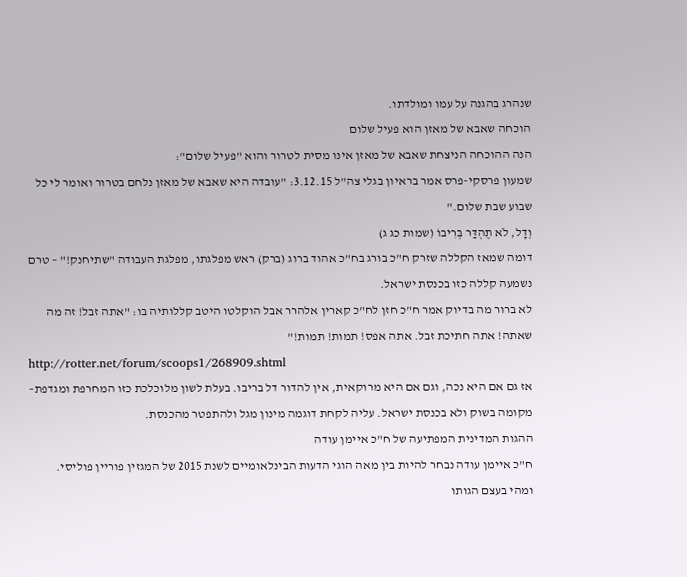שנהרג בהגנה על עמו ומולדתו.
הוכחה שאבא של מאזן הוא פעיל שלום
הנה ההוכחה הניצחת שאבא של מאזן אינו מסית לטרור והוא "פעיל שלום":
שמעון פרסקי-פרס אמר בראיון בגלי צה"ל 3.12.15: "עובדה היא שאבא של מאזן נלחם בטרור ואומר לי כל שבוע שבת שלום."
וְדָל, לֹא תֶהְדַּר בְּרִיבוֹ (שמות כג ג)
דומה שמאז הקללה שזרק ח"כ בורג בח"כ אהוד ברוג (ברק) ראש מפלגתו, מפלגת העבודה "שתיחנק!" – טרם נשמעה קללה כזו בכנסת ישראל.
לא ברור מה בדיוק אמר ח"כ חזן לח"כ קארין אלהרר אבל הוקלטו היטב קללותיה בו: "אתה זבל! זה מה שאתה! אתה חתיכת זבל. אתה אפס! תמות! תמות!"
http://rotter.net/forum/scoops1/268909.shtml
אז גם אם היא נכה, וגם אם היא מרוקאית, אין להדור דל בריבו. בעלת לשון מלוכלכת כזו המחרפת ומגדפת– מקומה בשוק ולא בכנסת ישראל. עליה לקחת דוגמה מינון מגל ולהתפטר מהכנסת.
ההגות המדינית המפתיעה של ח"כ איימן עודה
ח"כ איימן עודה נבחר להיות בין מאה הוגי הדעות הבינלאומיים לשנת 2015 של המגזין פוריין פוליסי.
ומהי בעצם הגותו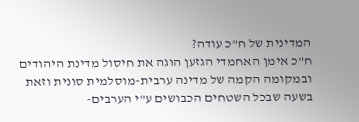המדינית של ח"כ עודה?
ח"כ אימן האחמדי הגזען הוגה את חיסול מדינת היהודים ובמקומה הקמה של מדינה ערבית-מוסלמית סונית וזאת בשעה שבכל השטחים הכבושים ע"י הערבים-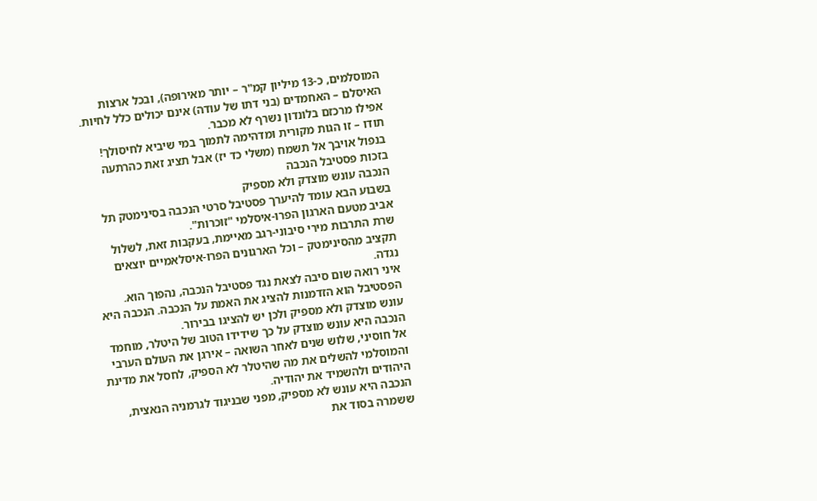המוסלמים, כ-13 מיליון קמ"ר – יותר מאירופה), ובכל ארצות האיסלם – האחמדים (בני דתו של עודה) אינם יכולים כלל לחיות. אפילו מרכזם בלונדון נשרף לא מכבר.
תודו – זו הגות מקורית ומדהימה לתמוך במי שיביא לחיסולך!
בנפול אויבך אל תשמח (משלי כד יז) אבל תציג זאת כהרתעה
בזכות פסטיבל הנכבה
הנכבה עונש מוצדק ולא מספיק
בשבוע הבא עומד להיערך פסטיבל סרטי הנכבה בסינימטק תל אביב מטעם הארגון הפרו-איסלמי "זוכרות".
שרת התרבות מירי סיבוני-רגב מאיימת, בעקבות זאת, לשלול תקציב מהסינימטק – וכל הארגונים הפרו-איסלאמיים יוצאים נגדה.
איני רואה שום סיבה לצאת נגד פסטיבל הנכבה, נהפוך הוא. הפסטיבל הוא הזדמנות להציג את האמת על הנכבה. הנכבה היא עונש מוצדק ולא מספיק ולכן יש להציגו בבירור.
הנכבה היא עונש מוצדק על כך שידידו הטוב של היטלר, מוחמד אל חוסיני, שלוש שנים לאחר השואה – אירגן את העולם הערבי והמוסלמי להשלים את מה שהיטלר לא הספיק, לחסל את מדינת היהודים ולהשמיד את יהודיה.
הנכבה היא עונש לא מספיק, מפני שבניגוד לגרמניה הנאצית, ששמרה בסוד את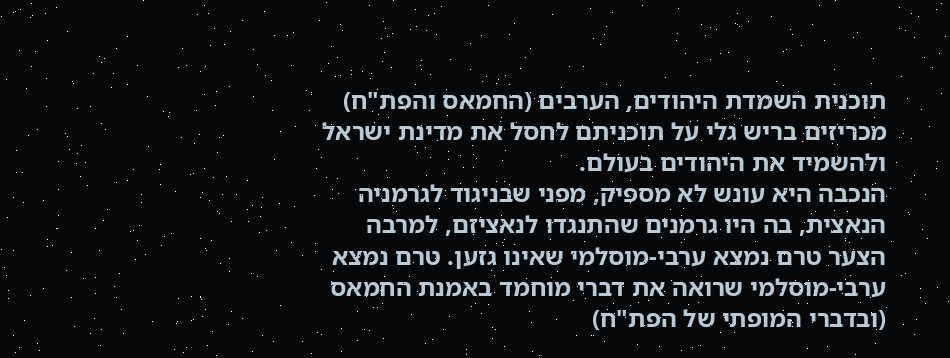תוכנית השמדת היהודים, הערבים (החמאס והפת"ח) מכריזים בריש גלי על תוכניתם לחסל את מדינת ישראל ולהשמיד את היהודים בעולם.
הנכבה היא עונש לא מספיק, מפני שבניגוד לגרמניה הנאצית, בה היו גרמנים שהתנגדו לנאציזם, למרבה הצער טרם נמצא ערבי-מוסלמי שאינו גזען. טרם נמצא ערבי-מוסלמי שרואה את דברי מוחמד באמנת החמאס (ובדברי המופתי של הפת"ח)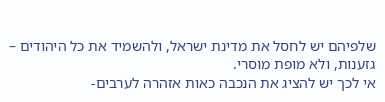שלפיהם יש לחסל את מדינת ישראל, ולהשמיד את כל היהודים – גזענות, ולא מופת מוסרי.
אי לכך יש להציג את הנכבה כאות אזהרה לערבים-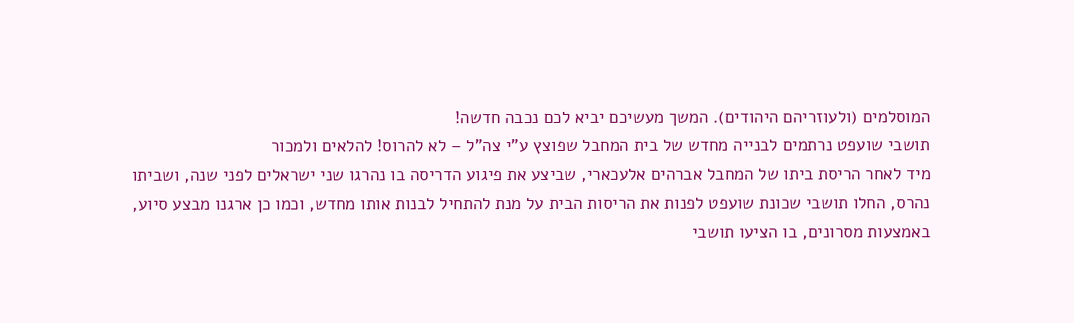המוסלמים (ולעוזריהם היהודים). המשך מעשיכם יביא לכם נכבה חדשה!
תושבי שועפט נרתמים לבנייה מחדש של בית המחבל שפוצץ ע"י צה"ל – לא להרוס! להלאים ולמכור
מיד לאחר הריסת ביתו של המחבל אברהים אלעכארי, שביצע את פיגוע הדריסה בו נהרגו שני ישראלים לפני שנה, ושביתו נהרס, החלו תושבי שכונת שועפט לפנות את הריסות הבית על מנת להתחיל לבנות אותו מחדש, וכמו כן ארגנו מבצע סיוע, באמצעות מסרונים, בו הציעו תושבי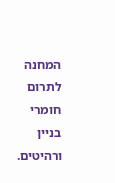המחנה לתרום חומרי בניין ורהיטים.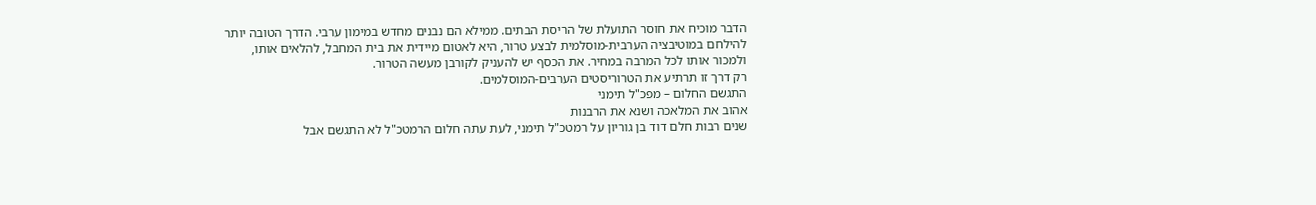הדבר מוכיח את חוסר התועלת של הריסת הבתים. ממילא הם נבנים מחדש במימון ערבי. הדרך הטובה יותר להילחם במוטיבציה הערבית-מוסלמית לבצע טרור, היא לאטום מיידית את בית המחבל, להלאים אותו, ולמכור אותו לכל המרבה במחיר. את הכסף יש להעניק לקורבן מעשה הטרור.
רק דרך זו תרתיע את הטרוריסטים הערבים-המוסלמים.
התגשם החלום – מפכ"ל תימני
אהוב את המלאכה ושנא את הרבנות
שנים רבות חלם דוד בן גוריון על רמטכ"ל תימני, לעת עתה חלום הרמטכ"ל לא התגשם אבל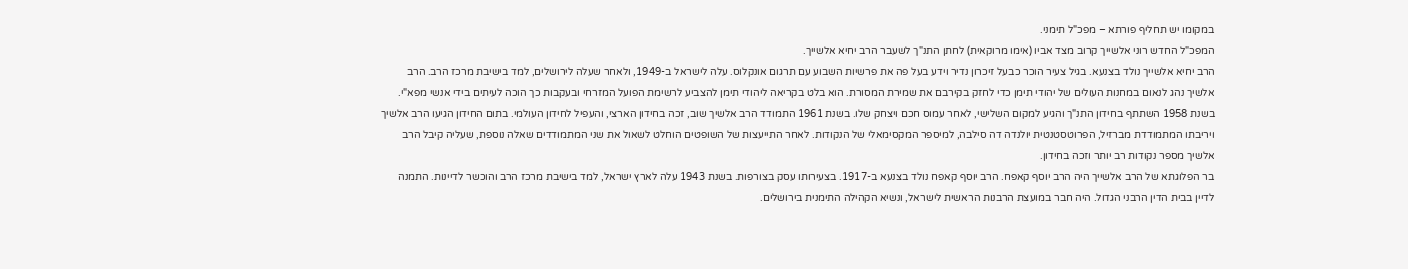במקומו יש תחליף פורתא – מפכ"ל תימני.
המפכ"ל החדש רוני אלשייך קרוב מצד אביו (אימו מרוקאית) לחתן התנ"ך לשעבר הרב יחיא אלשייך.
הרב יחיא אלשייך נולד בצנעא. בגיל צעיר הוכר כבעל זיכרון נדיר וידע בעל פה את פרשיות השבוע עם תרגום אונקלוס. עלה לישראל ב-1949, ולאחר שעלה לירושלים, למד בישיבת מרכז הרב. הרב אלשיך נהג לנאום במחנות העולים של יהודי תימן כדי לחזק בקירבם את שמירת המסורת. הוא בלט בקריאה ליהודי תימן להצביע לרשימת הפועל המזרחי ובעקבות כך הוכה לעיתים בידי אנשי מפא"י.
בשנת 1958 השתתף בחידון התנ"ך והגיע למקום השלישי, לאחר עמוס חכם ויצחק שלו. בשנת 1961 התמודד הרב אלשיך שוב, זכה בחידון הארצי, והעפיל לחידון העולמי. בתום החידון הגיעו הרב אלשיך ויריבתו המתמודדת מברזיל, הפרוטסטנטית יולנדה דה סילבה, למיספר המקסימאלי של הנקודות. לאחר התייעצות של השופטים הוחלט לשאול את שני המתמודדים שאלה נוספת, שעליה קיבל הרב אלשיך מספר נקודות רב יותר וזכה בחידון.
בר הפלוגתא של הרב אלשייך היה הרב יוסף קאפח. הרב יוסף קאפח נולד בצנעא ב-1917. בצעירותו עסק בצורפות. בשנת 1943 עלה לארץ ישראל, למד בישיבת מרכז הרב והוכשר לדיינות. התמנה לדיין בבית הדין הרבני הגדול. היה חבר במועצת הרבנות הראשית לישראל, ונשיא הקהילה התימנית בירושלים.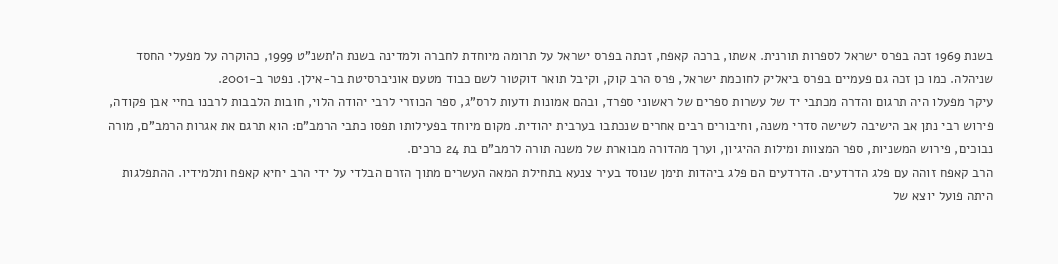בשנת 1969 זכה בפרס ישראל לספרות תורנית. אשתו, ברכה קאפח, זכתה בפרס ישראל על תרומה מיוחדת לחברה ולמדינה בשנת ה'תשנ"ט 1999, כהוקרה על מפעלי החסד שניהלה. כמו כן זכה גם פעמיים בפרס ביאליק לחוכמת ישראל, פרס הרב קוק, וקיבל תואר דוקטור לשם כבוד מטעם אוניברסיטת בר-אילן. נפטר ב-2001.
עיקר מפעלו היה תרגום והדרה מכתבי יד של עשרות ספרים של ראשוני ספרד, ובהם אמונות ודעות לרס"ג, ספר הכוזרי לרבי יהודה הלוי, חובות הלבבות לרבנו בחיי אבן פקודה, פירוש רבי נתן אב הישיבה לשישה סדרי משנה, וחיבורים רבים אחרים שנכתבו בערבית יהודית. מקום מיוחד בפעילותו תפסו כתבי הרמב"ם: הוא תרגם את אגרות הרמב"ם, מורה נבוכים, פירוש המשניות, ספר המצוות ומילות ההיגיון, וערך מהדורה מבוארת של משנה תורה לרמב"ם בת 24 כרכים.
הרב קאפח זוהה עם פלג הדרדעים. הדרדעים הם פלג ביהדות תימן שנוסד בעיר צנעא בתחילת המאה העשרים מתוך הזרם הבלדי על ידי הרב יחיא קאפח ותלמידיו. ההתפלגות היתה פועל יוצא של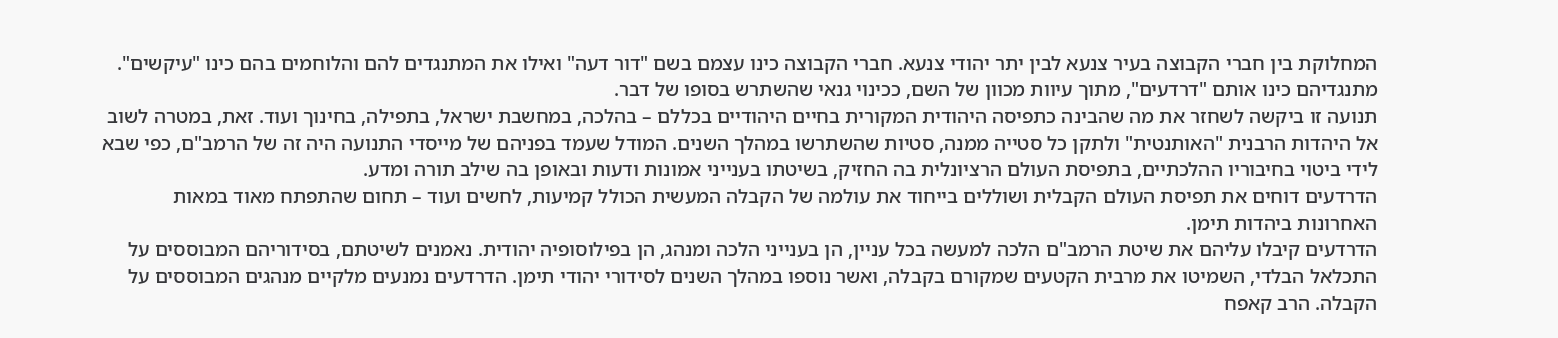המחלוקת בין חברי הקבוצה בעיר צנעא לבין יתר יהודי צנעא. חברי הקבוצה כינו עצמם בשם "דור דעה" ואילו את המתנגדים להם והלוחמים בהם כינו "עיקשים".
מתנגדיהם כינו אותם "דרדעים", מתוך עיוות מכוון של השם, ככינוי גנאי שהשתרש בסופו של דבר.
תנועה זו ביקשה לשחזר את מה שהבינה כתפיסה היהודית המקורית בחיים היהודיים בכללם – בהלכה, במחשבת ישראל, בתפילה, בחינוך ועוד. זאת, במטרה לשוב אל היהדות הרבנית "האותנטית" ולתקן כל סטייה ממנה, סטיות שהשתרשו במהלך השנים. המודל שעמד בפניהם של מייסדי התנועה היה זה של הרמב"ם, כפי שבא לידי ביטוי בחיבוריו ההלכתיים, בתפיסת העולם הרציונלית בה החזיק, בשיטתו בענייני אמונות ודעות ובאופן בה שילב תורה ומדע.
הדרדעים דוחים את תפיסת העולם הקבלית ושוללים בייחוד את עולמה של הקבלה המעשית הכולל קמיעות, לחשים ועוד – תחום שהתפתח מאוד במאות האחרונות ביהדות תימן.
הדרדעים קיבלו עליהם את שיטת הרמב"ם הלכה למעשה בכל עניין, הן בענייני הלכה ומנהג, הן בפילוסופיה יהודית. נאמנים לשיטתם, בסידוריהם המבוססים על התכלאל הבלדי, השמיטו את מרבית הקטעים שמקורם בקבלה, ואשר נוספו במהלך השנים לסידורי יהודי תימן. הדרדעים נמנעים מלקיים מנהגים המבוססים על הקבלה. הרב קאפח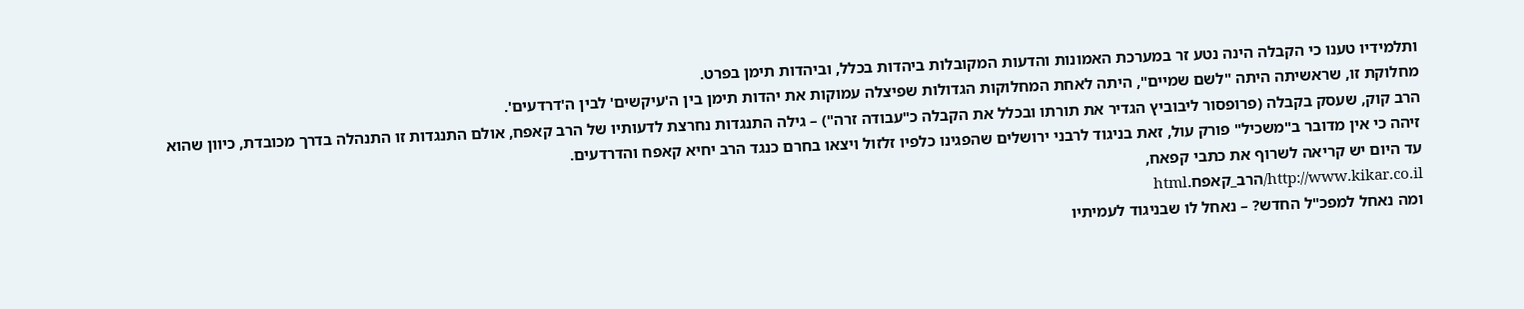ותלמידיו טענו כי הקבלה הינה נטע זר במערכת האמונות והדעות המקובלות ביהדות בכלל, וביהדות תימן בפרט.
מחלוקת זו, שראשיתה היתה "לשם שמיים", היתה לאחת המחלוקות הגדולות שפיצלה עמוקות את יהדות תימן בין ה'עיקשים' לבין ה'דרדעים'.
הרב קוק, שעסק בקבלה (פרופסור ליבוביץ הגדיר את תורתו ובכלל את הקבלה כ"עבודה זרה") – גילה התנגדות נחרצת לדעותיו של הרב קאפח, אולם התנגדות זו התנהלה בדרך מכובדת, כיוון שהוא זיהה כי אין מדובר ב"משכיל" פורק עול, זאת בניגוד לרבני ירושלים שהפגינו כלפיו זלזול ויצאו בחרם כנגד הרב יחיא קאפח והדרדעים.
עד היום יש קריאה לשרוף את כתבי קפאח,
http://www.kikar.co.il/הרב_קאפח.html
ומה נאחל למפכ"ל החדש? – נאחל לו שבניגוד לעמיתיו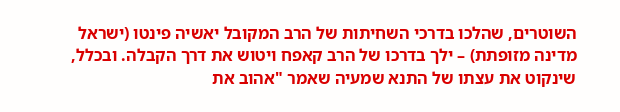השוטרים, שהלכו בדרכי השחיתות של הרב המקובל יאשיה פינטו (ישראל מדינה מזופתת) – ילך בדרכו של הרב קאפח ויטוש את דרך הקבלה. ובכלל, שינקוט את עצתו של התנא שמעיה שאמר "אהוב את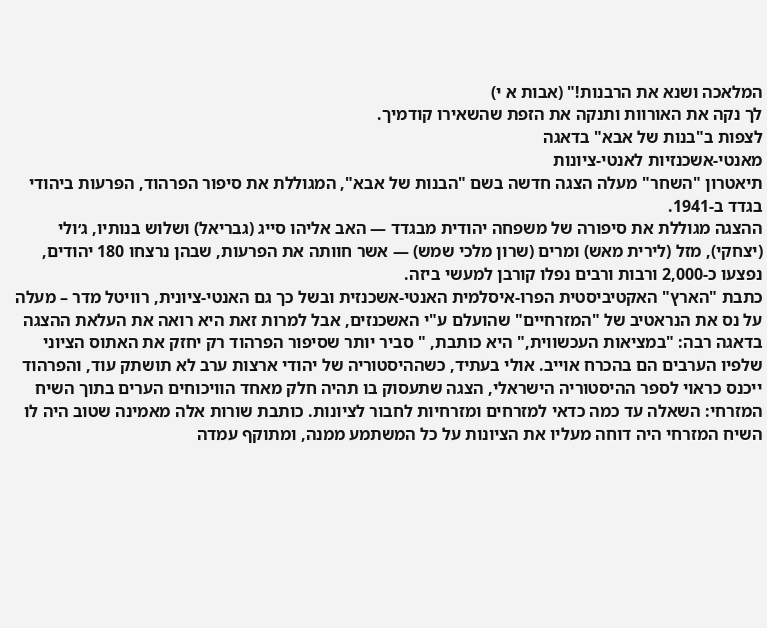המלאכה ושנא את הרבנות!" (אבות א י)
לך נקה את האורוות ותנקה את הזפת שהשאירו קודמיך.
לצפות ב"בנות של אבא" בדאגה
מאנטי-אשכנזיות לאנטי-ציונות
תיאטרון "השחר" מעלה הצגה חדשה בשם "הבנות של אבא", המגוללת את סיפור הפרהוד, הפּרעות ביהודי בגדד ב-1941.
ההצגה מגוללת את סיפורה של משפחה יהודית מבגדד — האב אליהו סייג (גבריאל) ושלוש בנותיו, ג׳ולי (יצחקי), מזל (לירית מאש) ומרים (שרון מלכי שמש) — אשר חוותה את הפרעות, שבהן נרצחו 180 יהודים, נפצעו כ-2,000 ורבות ורבים נפלו קורבן למעשי ביזה.
כתבת "הארץ" האקטיביסטית הפרו-איסלמית האנטי-אשכנזית ובשל כך גם האנטי-ציונית, רוויטל מדר – מעלה על נס את הנראטיב של "המזרחיים" שהועלם ע"י האשכנזים, אבל למרות זאת היא רואה את העלאת ההצגה בדאגה רבה: "במציאות העכשווית," היא כותבת, " סביר יותר שסיפור הפרהוד רק יחזק את האתוס הציוני שלפיו הערבים הם בהכרח אוייב. אולי בעתיד, כשההיסטוריה של יהודי ארצות ערב לא תושתק עוד, והפרהוד ייכנס כראוי לספר ההיסטוריה הישראלי, הצגה שתעסוק בו תהיה חלק מאחד הוויכוחים הערים בתוך השיח המזרחי: השאלה עד כמה כדאי למזרחים ומזרחיות לחבור לציונות. כותבת שורות אלה מאמינה שטוב היה לו השיח המזרחי היה דוחה מעליו את הציונות על כל המשתמע ממנה, ומתוקף עמדה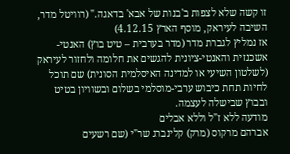זו קשה שלא לצפות ב'בנות של אבא' בדאגה." (רוויטל מדר, השיבה לעיראק, מוסף הארץ 4.12.15)
אז נמליץ לגברת מדר (מדר בערבית – טיט בוץ) האנטי-אשכנזית והאנטי-ציונית להגשים את חלומה ולחזור לעיראק (לשלטון השיעי או למדינה האיסלמית הסונית) שם תוכל לחיות תחת כיבוש ערבי-מוסלמי בשלום ובשוויון בטיט ובבוץ שבישלה לעצמה.
מודעה ללא ז"ל וללא אבלים
אברהם מרקוס (מרק) קלינברג שר"י (שם רשעים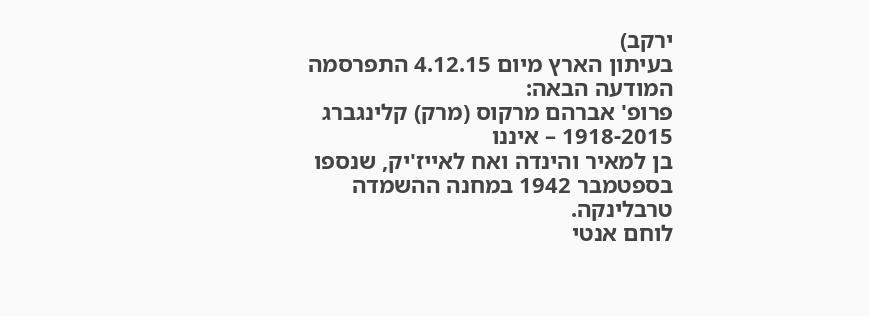ירקב)
בעיתון הארץ מיום 4.12.15 התפרסמה המודעה הבאה:
פרופ' אברהם מרקוס (מרק) קלינגברג 1918-2015 – איננו
בן למאיר והינדה ואח לאייז'יק, שנספו בספטמבר 1942 במחנה ההשמדה טרבלינקה.
לוחם אנטי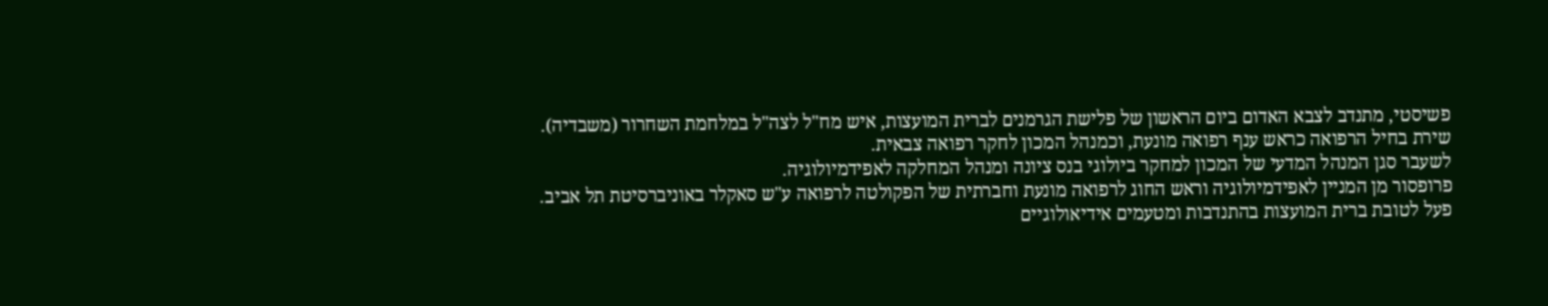פשיסטי, מתנדב לצבא האדום ביום הראשון של פלישת הגרמנים לברית המועצות, איש מח"ל לצה"ל במלחמת השחרור (משבדיה).
שירת בחיל הרפואה כראש ענף רפואה מונעת, וכמנהל המכון לחקר רפואה צבאית.
לשעבר סגן המנהל המדעי של המכון למחקר ביולוגי בנס ציונה ומנהל המחלקה לאפידמיולוגיה.
פרופסור מן המניין לאפידמיולוגיה וראש החוג לרפואה מונעת וחברתית של הפקולטה לרפואה ע"ש סאקלר באוניברסיטת תל אביב.
פעל לטובת ברית המועצות בהתנדבות ומטעמים אידיאולוגיים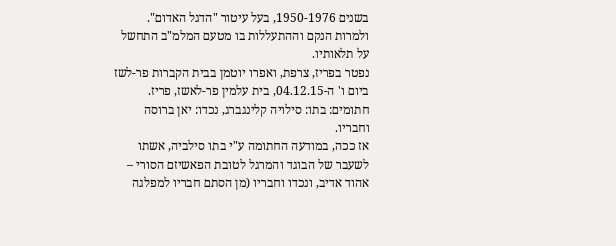בשנים 1950-1976, בעל עיטור "הדגל האדום".
ולמרות הנקם וההתעללות בו מטעם המלמ"ב התחשל על תלאותיו.
נפטר בפריז, צרפת, ואפרו יוטמן בבית הקברות פר-לשז ביום ו' ה-04.12.15, בית עלמין פר-לאשז, פריז.
חתומים: בתו: סילויה קלינגברג, נכדו: יאן ברוסה וחבריו.
אז ככה, במודעה החתומה ע"י בתו סילביה, אשתו לשעבר של הבוגד והמרגל לטובת הפאשיזם הסורי – אהוד אדיב, ונכדו וחבריו (מן הסתם חבריו למפלגה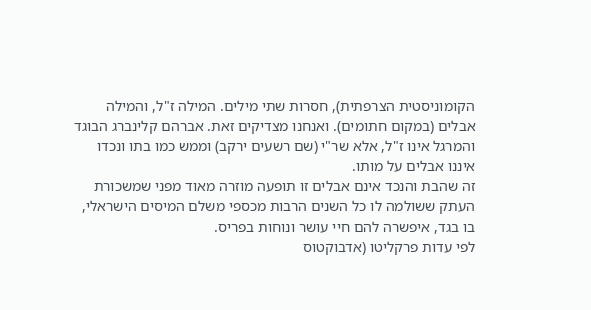הקומוניסטית הצרפתית), חסרות שתי מילים. המילה ז"ל, והמילה אבלים (במקום חתומים). ואנחנו מצדיקים זאת. אברהם קלינברג הבוגד והמרגל אינו ז"ל, אלא שר"י (שם רשעים ירקב) וממש כמו בתו ונכדו איננו אבלים על מותו.
זה שהבת והנכד אינם אבלים זו תופעה מוזרה מאוד מפני שמשכורת העתק ששולמה לו כל השנים הרבות מכספי משלם המיסים הישראלי, בו בגד, איפשרה להם חיי עושר ונוחות בפריס.
לפי עדות פרקליטו (אדבוקטוס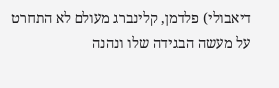דיאבולי) פלדמן, קלינברג מעולם לא התחרט על מעשה הבגידה שלו ונהנה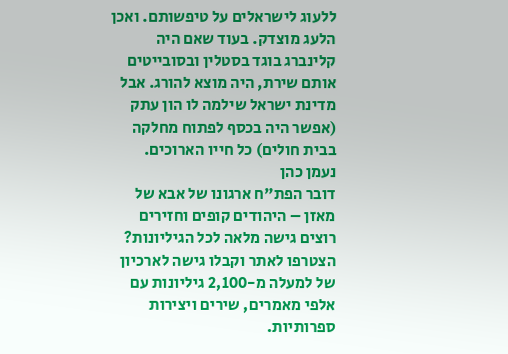ללעוג לישראלים על טיפשותם. ואכן הלעג מוצדק. בעוד שאם היה קלינברג בוגד בסטלין ובסובייטים אותם שירת, היה מוצא להורג. אבל מדינת ישראל שילמה לו הון עתק (אפשר היה בכסף לפתוח מחלקה בבית חולים) כל חייו הארוכים.
נעמן כהן
דובר הפת"ח ארגונו של אבא של מאזן – היהודים קופים וחזירים
רוצים גישה מלאה לכל הגיליונות?
הצטרפו לאתר וקבלו גישה לארכיון של למעלה מ-2,100 גיליונות עם אלפי מאמרים, שירים ויצירות ספרותיות.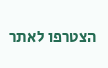הצטרפו לאתר